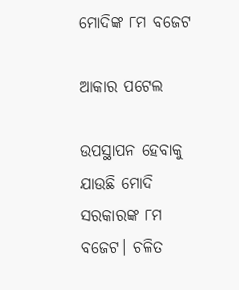ମୋଦିଙ୍କ ୮ମ ବଜେଟ

ଆକାର ପଟେଲ

ଉପସ୍ଥାପନ ହେବାକୁ ଯାଉଛି ମୋଦି ସରକାରଙ୍କ ୮ମ ବଜେଟ। ଚଳିତ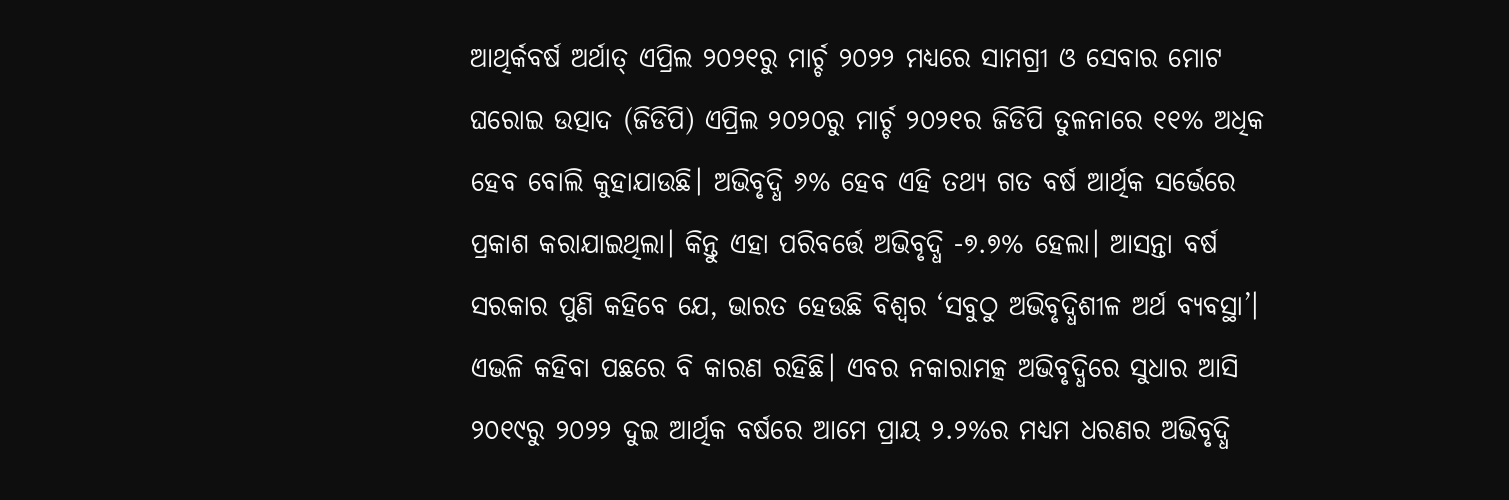ଆଥିର୍କବର୍ଷ ଅର୍ଥାତ୍‌ ଏପ୍ରିଲ ୨୦୨୧ରୁ ମାର୍ଚ୍ଚ ୨୦୨୨ ମଧ୍ୟରେ ସାମଗ୍ରୀ ଓ ସେବାର ମୋଟ ଘରୋଇ ଉତ୍ପାଦ (ଜିଡିପି) ଏପ୍ରିଲ ୨୦୨୦ରୁ ମାର୍ଚ୍ଚ ୨୦୨୧ର ଜିଡିପି ତୁଳନାରେ ୧୧% ଅଧିକ ହେବ ବୋଲି କୁହାଯାଉଛି। ଅଭିବୃଦ୍ଧି ୬% ହେବ ଏହି ତଥ୍ୟ ଗତ ବର୍ଷ ଆର୍ଥିକ ସର୍ଭେରେ ପ୍ରକାଶ କରାଯାଇଥିଲା। କିନ୍ତୁ ଏହା ପରିବର୍ତ୍ତେ ଅଭିବୃଦ୍ଧି -୭.୭% ହେଲା। ଆସନ୍ତା ବର୍ଷ ସରକାର ପୁଣି କହିବେ ଯେ, ଭାରତ ହେଉଛି ବିଶ୍ୱର ‘ସବୁଠୁ ଅଭିବୃଦ୍ଧିଶୀଳ ଅର୍ଥ ବ୍ୟବସ୍ଥା’। ଏଭଳି କହିବା ପଛରେ ବି କାରଣ ରହିଛି। ଏବର ନକାରାମତ୍କ ଅଭିବୃଦ୍ଧିରେ ସୁଧାର ଆସି ୨୦୧୯ରୁ ୨୦୨୨ ଦୁଇ ଆର୍ଥିକ ବର୍ଷରେ ଆମେ ପ୍ରାୟ ୨.୨%ର ମଧ୍ୟମ ଧରଣର ଅଭିବୃଦ୍ଧି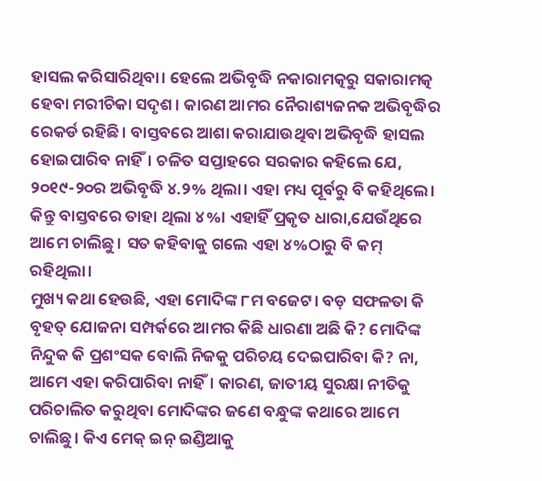ହାସଲ କରିସାରିଥିବା। ହେଲେ ଅଭିବୃଦ୍ଧି ନକାରାମତ୍କରୁ ସକାରାମତ୍କ ହେବା ମରୀଚିକା ସଦୃଶ। କାରଣ ଆମର ନୈରାଶ୍ୟଜନକ ଅଭିବୃଦ୍ଧିର ରେକର୍ଡ ରହିଛି। ବାସ୍ତବରେ ଆଶା କରାଯାଉଥିବା ଅଭିବୃଦ୍ଧି ହାସଲ ହୋଇପାରିବ ନାହିଁ। ଚଳିତ ସପ୍ତାହରେ ସରକାର କହିଲେ ଯେ, ୨୦୧୯-୨୦ର ଅଭିବୃଦ୍ଧି ୪.୨% ଥିଲା। ଏହା ମଧ୍ୟ ପୂର୍ବରୁ ବି କହିଥିଲେ। କିନ୍ତୁ ବାସ୍ତବରେ ତାହା ଥିଲା ୪%। ଏହାହିଁ ପ୍ରକୃତ ଧାରା,ଯେଉଁଥିରେ ଆମେ ଚାଲିଛୁ। ସତ କହିବାକୁ ଗଲେ ଏହା ୪%ଠାରୁ ବି କମ୍‌ ରହିଥିଲା।
ମୁଖ୍ୟ କଥା ହେଉଛି, ଏହା ମୋଦିଙ୍କ ୮ମ ବଜେଟ। ବଡ଼ ସଫଳତା କି ବୃହତ୍‌ ଯୋଜନା ସମ୍ପର୍କରେ ଆମର କିଛି ଧାରଣା ଅଛି କି? ମୋଦିଙ୍କ ନିନ୍ଦୁକ କି ପ୍ରଶଂସକ ବୋଲି ନିଜକୁ ପରିଚୟ ଦେଇପାରିବା କି? ନା, ଆମେ ଏହା କରିପାରିବା ନାହିଁ। କାରଣ, ଜାତୀୟ ସୁରକ୍ଷା ନୀତିକୁ ପରିଚାଲିତ କରୁଥିବା ମୋଦିଙ୍କର ଜଣେ ବନ୍ଧୁଙ୍କ କଥାରେ ଆମେ ଚାଲିଛୁ। କିଏ ମେକ୍‌ ଇନ୍‌ ଇଣ୍ଡିଆକୁ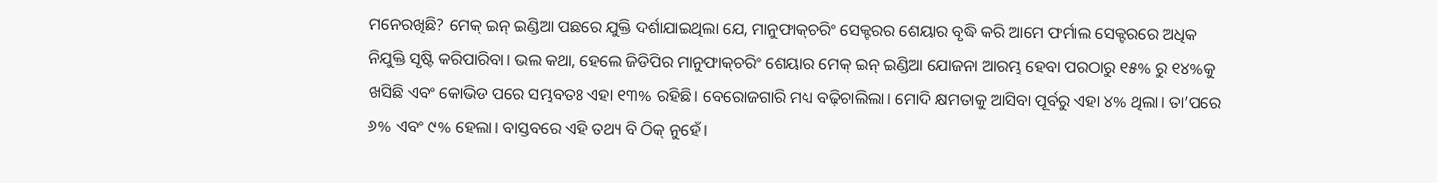ମନେରଖିଛି? ମେକ୍‌ ଇନ୍‌ ଇଣ୍ଡିଆ ପଛରେ ଯୁକ୍ତି ଦର୍ଶାଯାଇଥିଲା ଯେ, ମାନୁଫାକ୍‌ଚରିଂ ସେକ୍ଟରର ଶେୟାର ବୃଦ୍ଧି କରି ଆମେ ଫର୍ମାଲ ସେକ୍ଟରରେ ଅଧିକ ନିଯୁକ୍ତି ସୃଷ୍ଟି କରିପାରିବା। ଭଲ କଥା, ହେଲେ ଜିଡିପିର ମାନୁଫାକ୍‌ଚରିଂ ଶେୟାର ମେକ୍‌ ଇନ୍‌ ଇଣ୍ଡିଆ ଯୋଜନା ଆରମ୍ଭ ହେବା ପରଠାରୁ ୧୫% ରୁ ୧୪%କୁ ଖସିଛି ଏବଂ କୋଭିଡ ପରେ ସମ୍ଭବତଃ ଏହା ୧୩% ରହିଛି। ବେରୋଜଗାରି ମଧ୍ୟ ବଢ଼ିଚାଲିଲା। ମୋଦି କ୍ଷମତାକୁ ଆସିବା ପୂର୍ବରୁ ଏହା ୪% ଥିଲା। ତା’ପରେ ୬% ଏବଂ ୯% ହେଲା। ବାସ୍ତବରେ ଏହି ତଥ୍ୟ ବି ଠିକ୍‌ ନୁହେଁ।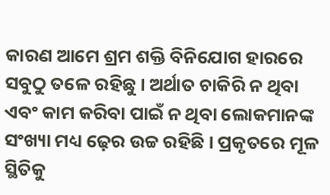କାରଣ ଆମେ ଶ୍ରମ ଶକ୍ତି ବିନିଯୋଗ ହାରରେ ସବୁଠୁ ତଳେ ରହିଛୁ। ଅର୍ଥାତ ଚାକିରି ନ ଥିବା ଏବଂ କାମ କରିବା ପାଇଁ ନ ଥିବା ଲୋକମାନଙ୍କ ସଂଖ୍ୟା ମଧ୍ୟ ଢ଼େର ଉଚ୍ଚ ରହିଛି। ପ୍ରକୃତରେ ମୂଳ ସ୍ଥିତିକୁ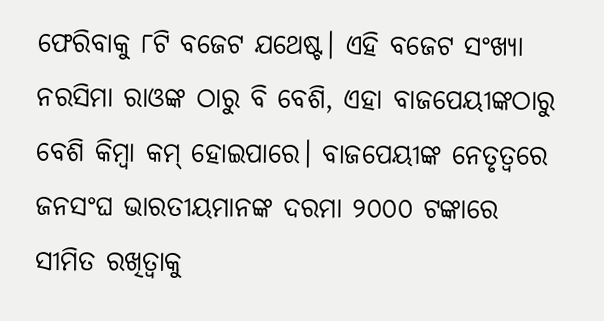ଫେରିବାକୁ ୮ଟି ବଜେଟ ଯଥେଷ୍ଟ। ଏହି ବଜେଟ ସଂଖ୍ୟା ନରସିମା ରାଓଙ୍କ ଠାରୁ ବି ବେଶି, ଏହା ବାଜପେୟୀଙ୍କଠାରୁ ବେଶି କିମ୍ବା କମ୍‌ ହୋଇପାରେ। ବାଜପେୟୀଙ୍କ ନେତୃତ୍ୱରେ ଜନସଂଘ ଭାରତୀୟମାନଙ୍କ ଦରମା ୨୦୦୦ ଟଙ୍କାରେ ସୀମିତ ରଖିତ୍ବାକୁ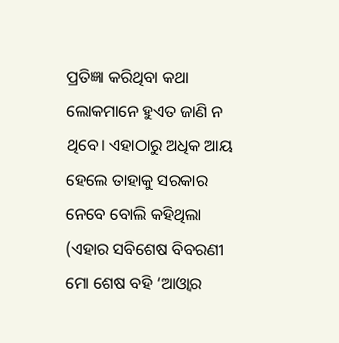ପ୍ରତିଜ୍ଞା କରିଥିବା କଥା ଲୋକମାନେ ହୁଏତ ଜାଣି ନ ଥିବେ। ଏହାଠାରୁ ଅଧିକ ଆୟ ହେଲେ ତାହାକୁ ସରକାର ନେବେ ବୋଲି କହିଥିଲା (ଏହାର ସବିଶେଷ ବିବରଣୀ ମୋ ଶେଷ ବହି ‘ଆଓ୍ବାର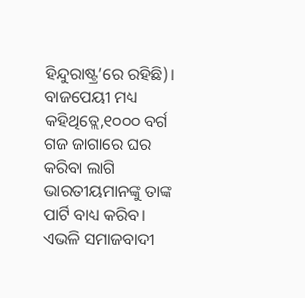ହିନ୍ଦୁରାଷ୍ଟ୍ର’ରେ ରହିଛି)। ବାଜପେୟୀ ମଧ୍ୟ କହିଥିତ୍ଲେ,୧୦୦୦ ବର୍ଗ ଗଜ ଜାଗାରେ ଘର କରିବା ଲାଗି ଭାରତୀୟମାନଙ୍କୁ ତାଙ୍କ ପାର୍ଟି ବାଧ୍ୟ କରିବ। ଏଭଳି ସମାଜବାଦୀ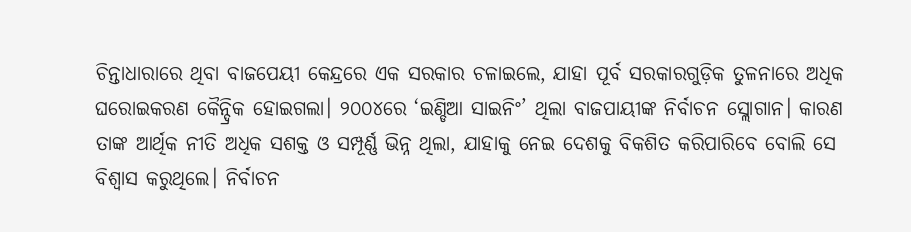ଚିନ୍ତାଧାରାରେ ଥିବା ବାଜପେୟୀ କେନ୍ଦ୍ରରେ ଏକ ସରକାର ଚଳାଇଲେ, ଯାହା ପୂର୍ବ ସରକାରଗୁଡ଼ିକ ତୁଳନାରେ ଅଧିକ ଘରୋଇକରଣ କୈନ୍ଦ୍ରିକ ହୋଇଗଲା। ୨୦୦୪ରେ ‘ଇଣ୍ଡିଆ ସାଇନିଂ’ ଥିଲା ବାଜପାୟୀଙ୍କ ନିର୍ବାଚନ ସ୍ଲୋଗାନ। କାରଣ ତାଙ୍କ ଆର୍ଥିକ ନୀତି ଅଧିକ ସଶକ୍ତ ଓ ସମ୍ପୂର୍ଣ୍ଣ ଭିନ୍ନ ଥିଲା, ଯାହାକୁ ନେଇ ଦେଶକୁ ବିକଶିତ କରିପାରିବେ ବୋଲି ସେ ବିଶ୍ୱାସ କରୁଥିଲେ। ନିର୍ବାଚନ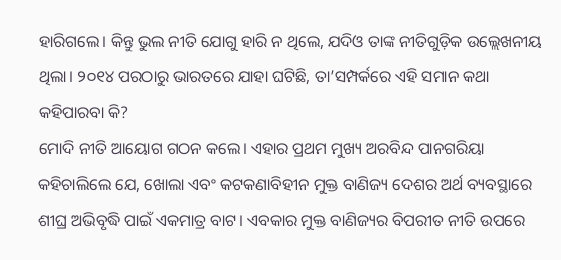ହାରିଗଲେ। କିନ୍ତୁ ଭୁଲ ନୀତି ଯୋଗୁ ହାରି ନ ଥିଲେ, ଯଦିଓ ତାଙ୍କ ନୀତିଗୁଡ଼ିକ ଉଲ୍ଲେଖନୀୟ ଥିଲା। ୨୦୧୪ ପରଠାରୁ ଭାରତରେ ଯାହା ଘଟିଛି, ତା’ସମ୍ପର୍କରେ ଏହି ସମାନ କଥା କହିପାରବା କି?
ମୋଦି ନୀତି ଆୟୋଗ ଗଠନ କଲେ। ଏହାର ପ୍ରଥମ ମୁଖ୍ୟ ଅରବିନ୍ଦ ପାନଗରିୟା କହିଚାଲିଲେ ଯେ, ଖୋଲା ଏବଂ କଟକଣାବିହୀନ ମୁକ୍ତ ବାଣିଜ୍ୟ ଦେଶର ଅର୍ଥ ବ୍ୟବସ୍ଥାରେ ଶୀଘ୍ର ଅଭିବୃଦ୍ଧି ପାଇଁ ଏକମାତ୍ର ବାଟ। ଏବକାର ମୁକ୍ତ ବାଣିଜ୍ୟର ବିପରୀତ ନୀତି ଉପରେ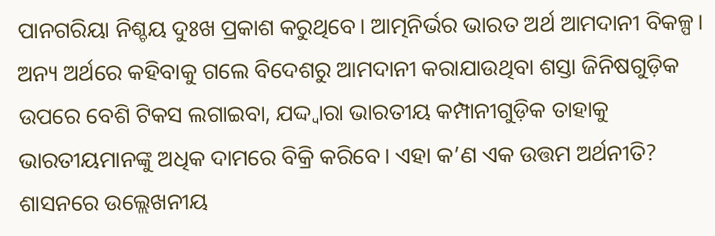ପାନଗରିୟା ନିଶ୍ଚୟ ଦୁଃଖ ପ୍ରକାଶ କରୁଥିବେ। ଆତ୍ମନିର୍ଭର ଭାରତ ଅର୍ଥ ଆମଦାନୀ ବିକଳ୍ପ। ଅନ୍ୟ ଅର୍ଥରେ କହିବାକୁ ଗଲେ ବିଦେଶରୁ ଆମଦାନୀ କରାଯାଉଥିବା ଶସ୍ତା ଜିନିଷଗୁଡ଼ିକ ଉପରେ ବେଶି ଟିକସ ଲଗାଇବା, ଯଦ୍ଦ୍ବାରା ଭାରତୀୟ କମ୍ପାନୀଗୁଡ଼ିକ ତାହାକୁ ଭାରତୀୟମାନଙ୍କୁ ଅଧିକ ଦାମରେ ବିକ୍ରି କରିବେ। ଏହା କ’ଣ ଏକ ଉତ୍ତମ ଅର୍ଥନୀତି?
ଶାସନରେ ଉଲ୍ଲେଖନୀୟ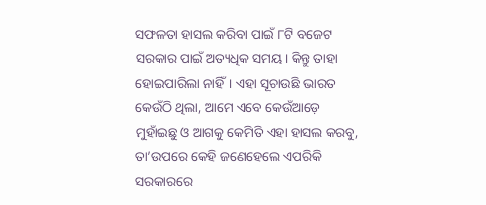ସଫଳତା ହାସଲ କରିବା ପାଇଁ ୮ଟି ବଜେଟ ସରକାର ପାଇଁ ଅତ୍ୟଧିକ ସମୟ। କିନ୍ତୁ ତାହା ହୋଇପାରିଲା ନାହିଁ। ଏହା ସୂଚାଉଛି ଭାରତ କେଉଁଠି ଥିଲା, ଆମେ ଏବେ କେଉଁଆଡ଼େ ମୁହାଁଇଛୁ ଓ ଆଗକୁ କେମିତି ଏହା ହାସଲ କରବୁ, ତା’ଉପରେ କେହି ଜଣେହେଲେ ଏପରିକି ସରକାରରେ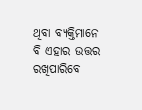ଥିବା ବ୍ୟକ୍ତିମାନେ ବି ଏହାର ଉତ୍ତର ରଖିପାରିବେ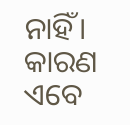ନାହିଁ। କାରଣ ଏବେ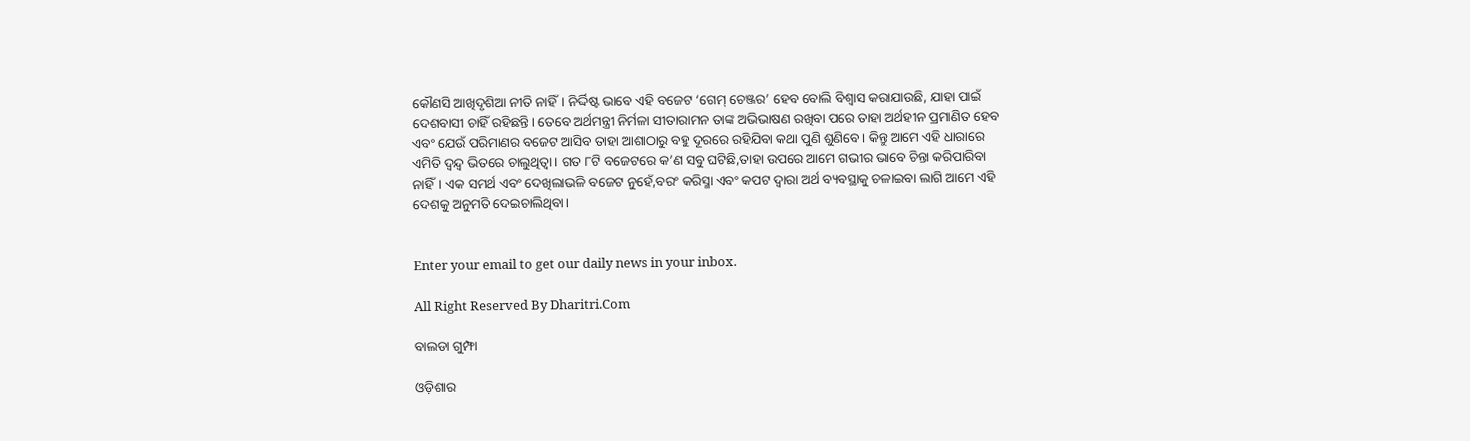କୌଣସି ଆଖିଦୃଶିଆ ନୀତି ନାହିଁ। ନିର୍ଦ୍ଦିଷ୍ଟ ଭାବେ ଏହି ବଜେଟ ‘ଗେମ୍‌ ଚେଞ୍ଜର’ ହେବ ବୋଲି ବିଶ୍ୱାସ କରାଯାଉଛି, ଯାହା ପାଇଁ ଦେଶବାସୀ ଚାହିଁ ରହିଛନ୍ତି। ତେବେ ଅର୍ଥମନ୍ତ୍ରୀ ନିର୍ମଳା ସୀତାରାମନ ତାଙ୍କ ଅଭିଭାଷଣ ରଖିବା ପରେ ତାହା ଅର୍ଥହୀନ ପ୍ରମାଣିତ ହେବ ଏବଂ ଯେଉଁ ପରିମାଣର ବଜେଟ ଆସିବ ତାହା ଆଶାଠାରୁ ବହୁ ଦୂରରେ ରହିଯିବା କଥା ପୁଣି ଶୁଣିବେ। କିନ୍ତୁ ଆମେ ଏହି ଧାରାରେ ଏମିତି ଦ୍ୱନ୍ଦ୍ୱ ଭିତରେ ଚାଲୁଥିତ୍ବା। ଗତ ୮ଟି ବଜେଟରେ କ’ଣ ସବୁ ଘଟିଛି,ତାହା ଉପରେ ଆମେ ଗଭୀର ଭାବେ ଚିନ୍ତା କରିପାରିବା ନାହିଁ। ଏକ ସମର୍ଥ ଏବଂ ଦେଖିଲାଭଳି ବଜେଟ ନୁହେଁ,ବରଂ କରିସ୍ମା ଏବଂ କପଟ ଦ୍ୱାରା ଅର୍ଥ ବ୍ୟବସ୍ଥାକୁ ଚଳାଇବା ଲାଗି ଆମେ ଏହି ଦେଶକୁ ଅନୁମତି ଦେଇଚାଲିଥିବା।


Enter your email to get our daily news in your inbox.

All Right Reserved By Dharitri.Com

ବାଲଡା ଗୁମ୍ଫା

ଓଡ଼ିଶାର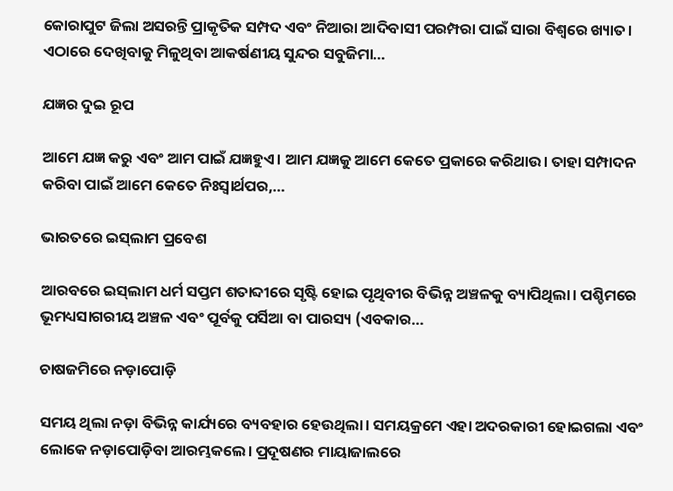କୋରାପୁଟ ଜିଲା ଅସରନ୍ତି ପ୍ରାକୃତିକ ସମ୍ପଦ ଏବଂ ନିଆରା ଆଦିବାସୀ ପରମ୍ପରା ପାଇଁ ସାରା ବିଶ୍ବରେ ଖ୍ୟାତ। ଏଠାରେ ଦେଖିବାକୁ ମିଳୁଥିବା ଆକର୍ଷଣୀୟ ସୁନ୍ଦର ସବୁଜିମା…

ଯଜ୍ଞର ଦୁଇ ରୂପ

ଆମେ ଯଜ୍ଞ କରୁ ଏବଂ ଆମ ପାଇଁ ଯଜ୍ଞହୁଏ। ଆମ ଯଜ୍ଞକୁ ଆମେ କେତେ ପ୍ରକାରେ କରିଥାଉ। ତାହା ସମ୍ପାଦନ କରିବା ପାଇଁ ଆମେ କେତେ ନିଃସ୍ବାର୍ଥପର,…

ଭାରତରେ ଇସ୍‌ଲାମ ପ୍ରବେଶ

ଆରବରେ ଇସ୍‌ଲାମ ଧର୍ମ ସପ୍ତମ ଶତାବ୍ଦୀରେ ସୃଷ୍ଟି ହୋଇ ପୃଥିବୀର ବିଭିନ୍ନ ଅଞ୍ଚଳକୁ ବ୍ୟାପିଥିଲା। ପଶ୍ଚିମରେ ଭୂମଧ୍ୟସାଗରୀୟ ଅଞ୍ଚଳ ଏବଂ ପୂର୍ବକୁ ପର୍ସିଆ ବା ପାରସ୍ୟ (ଏବକାର…

ଚାଷଜମିରେ ନଡ଼ାପୋଡ଼ି

ସମୟ ଥିଲା ନଡ଼ା ବିଭିନ୍ନ କାର୍ଯ୍ୟରେ ବ୍ୟବହାର ହେଉଥିଲା। ସମୟକ୍ରମେ ଏହା ଅଦରକାରୀ ହୋଇଗଲା ଏବଂ ଲୋକେ ନଡ଼ାପୋଡ଼ିବା ଆରମ୍ଭକଲେ। ପ୍ରଦୂଷଣର ମାୟାଜାଲରେ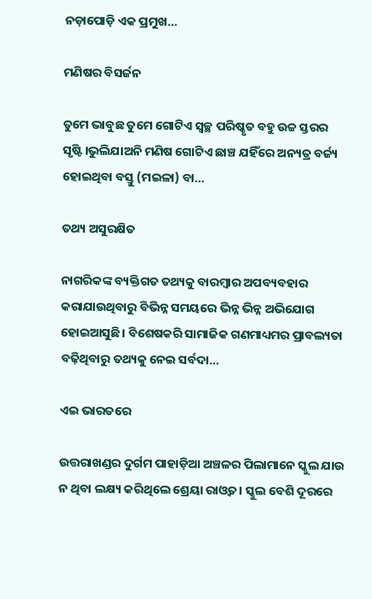ନଡ଼ାପୋଡ଼ି ଏକ ପ୍ରମୁଖ…

ମଣିଷର ବିସର୍ଜନ

ତୁମେ ଭାବୁଛ ତୁମେ ଗୋଟିଏ ସ୍ବଚ୍ଛ ପରିଷ୍କୃତ ବହୁ ଉଚ୍ଚ ସ୍ତରର ସୃଷ୍ଟି।ଭୁଲିଯାଅନି ମଣିଷ ଗୋଟିଏ ଛାଞ୍ଚ ଯହିଁରେ ଅନ୍ୟତ୍ର ବର୍ଜ୍ୟ ହୋଇଥିବା ବସ୍ତୁ (ମଇଳା) ବା…

ତଥ୍ୟ ଅସୁରକ୍ଷିତ

ନାଗରିକଙ୍କ ବ୍ୟକ୍ତିଗତ ତଥ୍ୟକୁ ବାରମ୍ବାର ଅପବ୍ୟବହାର କରାଯାଉଥିବାରୁ ବିଭିନ୍ନ ସମୟରେ ଭିନ୍ନ ଭିନ୍ନ ଅଭିଯୋଗ ହୋଇଆସୁଛି। ବିଶେଷକରି ସାମାଜିକ ଗଣମାଧ୍ୟମର ପ୍ରାବଲ୍ୟତା ବଢ଼ିଥିବାରୁ ତଥ୍ୟକୁ ନେଇ ସର୍ବଦା…

ଏଇ ଭାରତରେ

ଉତ୍ତରାଖଣ୍ଡର ଦୁର୍ଗମ ପାହାଡ଼ିଆ ଅଞ୍ଚଳର ପିଲାମାନେ ସ୍କୁଲ ଯାଉ ନ ଥିବା ଲକ୍ଷ୍ୟ କରିଥିଲେ ଶ୍ରେୟା ରାଓ୍ବତ। ସ୍କୁଲ ବେଶି ଦୂରରେ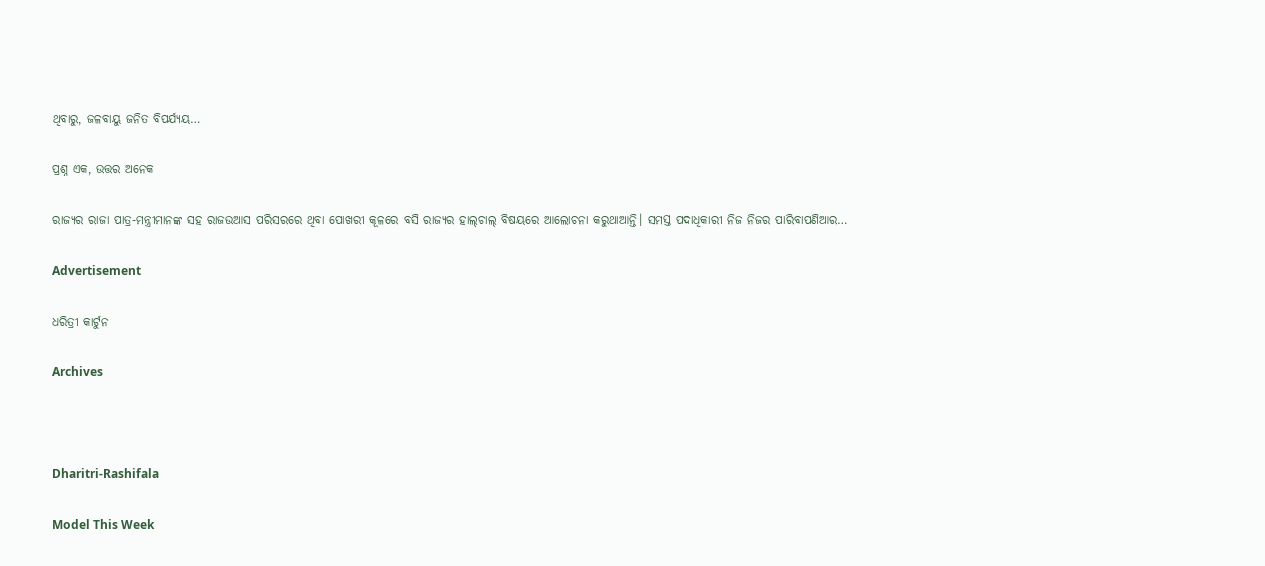ଥିବାରୁ, ଜଳବାୟୁ ଜନିତ ବିପର୍ଯ୍ୟୟ…

ପ୍ରଶ୍ନ ଏକ, ଉତ୍ତର ଅନେକ

ରାଜ୍ୟର ରାଜା ପାତ୍ର-ମନ୍ତ୍ରୀମାନଙ୍କ ସହ ରାଜଉଆସ ପରିସରରେ ଥିବା ପୋଖରୀ କୂଳରେ ବସି ରାଜ୍ୟର ହାଲ୍‌ଚାଲ୍‌ ବିଷୟରେ ଆଲୋଚନା କରୁଥାଆନ୍ତି। ସମସ୍ତ ପଦାଧିକାରୀ ନିଜ ନିଜର ପାରିବାପଣିଆର…

Advertisement

ଧରିତ୍ରୀ କାର୍ଟୁନ

Archives



Dharitri-Rashifala

Model This Week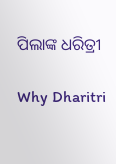ପିଲାଙ୍କ ଧରିତ୍ରୀ

Why Dharitri